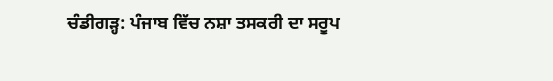ਚੰਡੀਗੜ੍ਹ: ਪੰਜਾਬ ਵਿੱਚ ਨਸ਼ਾ ਤਸਕਰੀ ਦਾ ਸਰੂਪ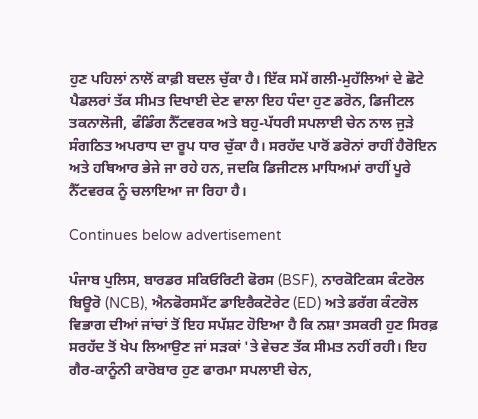ਹੁਣ ਪਹਿਲਾਂ ਨਾਲੋਂ ਕਾਫ਼ੀ ਬਦਲ ਚੁੱਕਾ ਹੈ। ਇੱਕ ਸਮੇਂ ਗਲੀ-ਮੁਹੱਲਿਆਂ ਦੇ ਛੋਟੇ ਪੈਡਲਰਾਂ ਤੱਕ ਸੀਮਤ ਦਿਖਾਈ ਦੇਣ ਵਾਲਾ ਇਹ ਧੰਦਾ ਹੁਣ ਡਰੋਨ, ਡਿਜੀਟਲ ਤਕਨਾਲੋਜੀ, ਫੰਡਿੰਗ ਨੈੱਟਵਰਕ ਅਤੇ ਬਹੁ-ਪੱਧਰੀ ਸਪਲਾਈ ਚੇਨ ਨਾਲ ਜੁੜੇ ਸੰਗਠਿਤ ਅਪਰਾਧ ਦਾ ਰੂਪ ਧਾਰ ਚੁੱਕਾ ਹੈ। ਸਰਹੱਦ ਪਾਰੋਂ ਡਰੋਨਾਂ ਰਾਹੀਂ ਹੈਰੋਇਨ ਅਤੇ ਹਥਿਆਰ ਭੇਜੇ ਜਾ ਰਹੇ ਹਨ, ਜਦਕਿ ਡਿਜੀਟਲ ਮਾਧਿਅਮਾਂ ਰਾਹੀਂ ਪੂਰੇ ਨੈੱਟਵਰਕ ਨੂੰ ਚਲਾਇਆ ਜਾ ਰਿਹਾ ਹੈ।

Continues below advertisement

ਪੰਜਾਬ ਪੁਲਿਸ, ਬਾਰਡਰ ਸਕਿਓਰਿਟੀ ਫੋਰਸ (BSF), ਨਾਰਕੋਟਿਕਸ ਕੰਟਰੋਲ ਬਿਊਰੋ (NCB), ਐਨਫੋਰਸਮੈਂਟ ਡਾਇਰੈਕਟੋਰੇਟ (ED) ਅਤੇ ਡਰੱਗ ਕੰਟਰੋਲ ਵਿਭਾਗ ਦੀਆਂ ਜਾਂਚਾਂ ਤੋਂ ਇਹ ਸਪੱਸ਼ਟ ਹੋਇਆ ਹੈ ਕਿ ਨਸ਼ਾ ਤਸਕਰੀ ਹੁਣ ਸਿਰਫ਼ ਸਰਹੱਦ ਤੋਂ ਖੇਪ ਲਿਆਉਣ ਜਾਂ ਸੜਕਾਂ 'ਤੇ ਵੇਚਣ ਤੱਕ ਸੀਮਤ ਨਹੀਂ ਰਹੀ। ਇਹ ਗੈਰ-ਕਾਨੂੰਨੀ ਕਾਰੋਬਾਰ ਹੁਣ ਫਾਰਮਾ ਸਪਲਾਈ ਚੇਨ,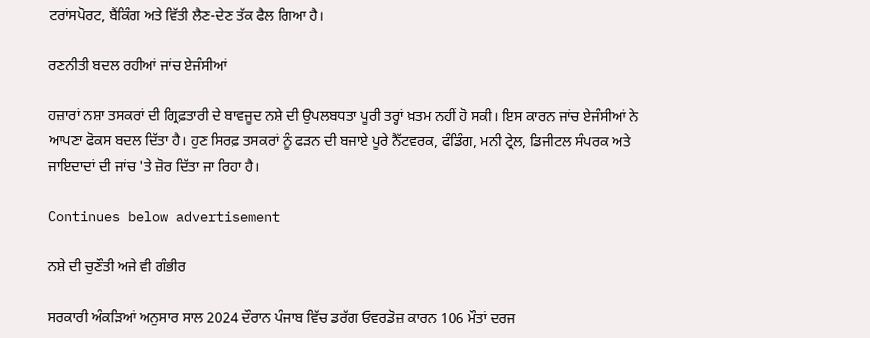ਟਰਾਂਸਪੋਰਟ, ਬੈਂਕਿੰਗ ਅਤੇ ਵਿੱਤੀ ਲੈਣ-ਦੇਣ ਤੱਕ ਫੈਲ ਗਿਆ ਹੈ।

ਰਣਨੀਤੀ ਬਦਲ ਰਹੀਆਂ ਜਾਂਚ ਏਜੰਸੀਆਂ

ਹਜ਼ਾਰਾਂ ਨਸ਼ਾ ਤਸਕਰਾਂ ਦੀ ਗ੍ਰਿਫ਼ਤਾਰੀ ਦੇ ਬਾਵਜੂਦ ਨਸ਼ੇ ਦੀ ਉਪਲਬਧਤਾ ਪੂਰੀ ਤਰ੍ਹਾਂ ਖ਼ਤਮ ਨਹੀਂ ਹੋ ਸਕੀ। ਇਸ ਕਾਰਨ ਜਾਂਚ ਏਜੰਸੀਆਂ ਨੇ ਆਪਣਾ ਫੋਕਸ ਬਦਲ ਦਿੱਤਾ ਹੈ। ਹੁਣ ਸਿਰਫ਼ ਤਸਕਰਾਂ ਨੂੰ ਫੜਨ ਦੀ ਬਜਾਏ ਪੂਰੇ ਨੈੱਟਵਰਕ, ਫੰਡਿੰਗ, ਮਨੀ ਟ੍ਰੇਲ, ਡਿਜੀਟਲ ਸੰਪਰਕ ਅਤੇ ਜਾਇਦਾਦਾਂ ਦੀ ਜਾਂਚ 'ਤੇ ਜ਼ੋਰ ਦਿੱਤਾ ਜਾ ਰਿਹਾ ਹੈ।

Continues below advertisement

ਨਸ਼ੇ ਦੀ ਚੁਣੌਤੀ ਅਜੇ ਵੀ ਗੰਭੀਰ

ਸਰਕਾਰੀ ਅੰਕੜਿਆਂ ਅਨੁਸਾਰ ਸਾਲ 2024 ਦੌਰਾਨ ਪੰਜਾਬ ਵਿੱਚ ਡਰੱਗ ਓਵਰਡੋਜ਼ ਕਾਰਨ 106 ਮੌਤਾਂ ਦਰਜ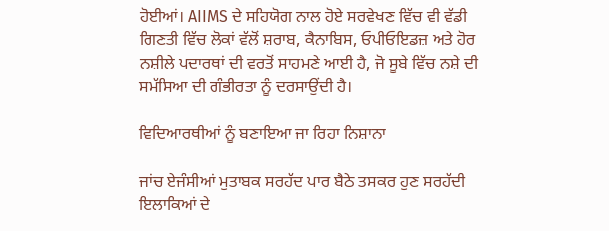ਹੋਈਆਂ। AIIMS ਦੇ ਸਹਿਯੋਗ ਨਾਲ ਹੋਏ ਸਰਵੇਖਣ ਵਿੱਚ ਵੀ ਵੱਡੀ ਗਿਣਤੀ ਵਿੱਚ ਲੋਕਾਂ ਵੱਲੋਂ ਸ਼ਰਾਬ, ਕੈਨਾਬਿਸ, ਓਪੀਓਇਡਜ਼ ਅਤੇ ਹੋਰ ਨਸ਼ੀਲੇ ਪਦਾਰਥਾਂ ਦੀ ਵਰਤੋਂ ਸਾਹਮਣੇ ਆਈ ਹੈ, ਜੋ ਸੂਬੇ ਵਿੱਚ ਨਸ਼ੇ ਦੀ ਸਮੱਸਿਆ ਦੀ ਗੰਭੀਰਤਾ ਨੂੰ ਦਰਸਾਉਂਦੀ ਹੈ।

ਵਿਦਿਆਰਥੀਆਂ ਨੂੰ ਬਣਾਇਆ ਜਾ ਰਿਹਾ ਨਿਸ਼ਾਨਾ

ਜਾਂਚ ਏਜੰਸੀਆਂ ਮੁਤਾਬਕ ਸਰਹੱਦ ਪਾਰ ਬੈਠੇ ਤਸਕਰ ਹੁਣ ਸਰਹੱਦੀ ਇਲਾਕਿਆਂ ਦੇ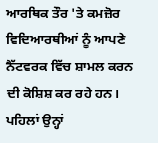ਆਰਥਿਕ ਤੌਰ 'ਤੇ ਕਮਜ਼ੋਰ ਵਿਦਿਆਰਥੀਆਂ ਨੂੰ ਆਪਣੇ ਨੈੱਟਵਰਕ ਵਿੱਚ ਸ਼ਾਮਲ ਕਰਨ ਦੀ ਕੋਸ਼ਿਸ਼ ਕਰ ਰਹੇ ਹਨ। ਪਹਿਲਾਂ ਉਨ੍ਹਾਂ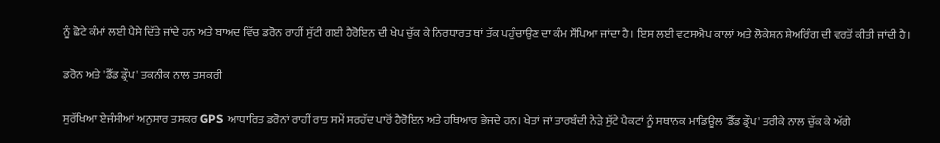ਨੂੰ ਛੋਟੇ ਕੰਮਾਂ ਲਈ ਪੈਸੇ ਦਿੱਤੇ ਜਾਂਦੇ ਹਨ ਅਤੇ ਬਾਅਦ ਵਿੱਚ ਡਰੋਨ ਰਾਹੀਂ ਸੁੱਟੀ ਗਈ ਹੈਰੋਇਨ ਦੀ ਖੇਪ ਚੁੱਕ ਕੇ ਨਿਰਧਾਰਤ ਥਾਂ ਤੱਕ ਪਹੁੰਚਾਉਣ ਦਾ ਕੰਮ ਸੌਂਪਿਆ ਜਾਂਦਾ ਹੈ। ਇਸ ਲਈ ਵਟਸਐਪ ਕਾਲਾਂ ਅਤੇ ਲੋਕੇਸ਼ਨ ਸ਼ੇਅਰਿੰਗ ਦੀ ਵਰਤੋਂ ਕੀਤੀ ਜਾਂਦੀ ਹੈ।

ਡਰੋਨ ਅਤੇ 'ਡੈੱਡ ਡ੍ਰੌਪ' ਤਕਨੀਕ ਨਾਲ ਤਸਕਰੀ

ਸੁਰੱਖਿਆ ਏਜੰਸੀਆਂ ਅਨੁਸਾਰ ਤਸਕਰ GPS ਆਧਾਰਿਤ ਡਰੋਨਾਂ ਰਾਹੀਂ ਰਾਤ ਸਮੇਂ ਸਰਹੱਦ ਪਾਰੋਂ ਹੈਰੋਇਨ ਅਤੇ ਹਥਿਆਰ ਭੇਜਦੇ ਹਨ। ਖੇਤਾਂ ਜਾਂ ਤਾਰਬੰਦੀ ਨੇੜੇ ਸੁੱਟੇ ਪੈਕਟਾਂ ਨੂੰ ਸਥਾਨਕ ਮਾਡਿਊਲ 'ਡੈੱਡ ਡ੍ਰੌਪ' ਤਰੀਕੇ ਨਾਲ ਚੁੱਕ ਕੇ ਅੱਗੇ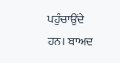ਪਹੁੰਚਾਉਂਦੇ ਹਨ। ਬਾਅਦ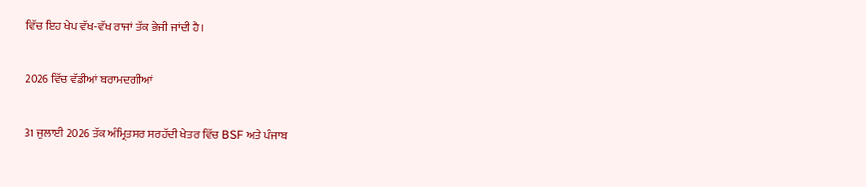ਵਿੱਚ ਇਹ ਖੇਪ ਵੱਖ-ਵੱਖ ਰਾਜਾਂ ਤੱਕ ਭੇਜੀ ਜਾਂਦੀ ਹੈ।

2026 ਵਿੱਚ ਵੱਡੀਆਂ ਬਰਾਮਦਗੀਆਂ

31 ਜੁਲਾਈ 2026 ਤੱਕ ਅੰਮ੍ਰਿਤਸਰ ਸਰਹੱਦੀ ਖੇਤਰ ਵਿੱਚ BSF ਅਤੇ ਪੰਜਾਬ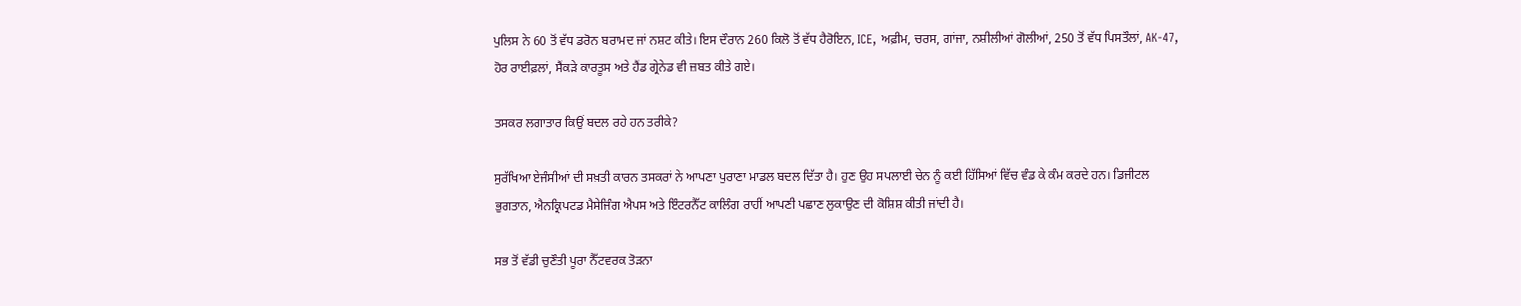ਪੁਲਿਸ ਨੇ 60 ਤੋਂ ਵੱਧ ਡਰੋਨ ਬਰਾਮਦ ਜਾਂ ਨਸ਼ਟ ਕੀਤੇ। ਇਸ ਦੌਰਾਨ 260 ਕਿਲੋ ਤੋਂ ਵੱਧ ਹੈਰੋਇਨ, ICE, ਅਫ਼ੀਮ, ਚਰਸ, ਗਾਂਜਾ, ਨਸ਼ੀਲੀਆਂ ਗੋਲੀਆਂ, 250 ਤੋਂ ਵੱਧ ਪਿਸਤੌਲਾਂ, AK-47, ਹੋਰ ਰਾਈਫ਼ਲਾਂ, ਸੈਂਕੜੇ ਕਾਰਤੂਸ ਅਤੇ ਹੈਂਡ ਗ੍ਰੇਨੇਡ ਵੀ ਜ਼ਬਤ ਕੀਤੇ ਗਏ।

ਤਸਕਰ ਲਗਾਤਾਰ ਕਿਉਂ ਬਦਲ ਰਹੇ ਹਨ ਤਰੀਕੇ?

ਸੁਰੱਖਿਆ ਏਜੰਸੀਆਂ ਦੀ ਸਖ਼ਤੀ ਕਾਰਨ ਤਸਕਰਾਂ ਨੇ ਆਪਣਾ ਪੁਰਾਣਾ ਮਾਡਲ ਬਦਲ ਦਿੱਤਾ ਹੈ। ਹੁਣ ਉਹ ਸਪਲਾਈ ਚੇਨ ਨੂੰ ਕਈ ਹਿੱਸਿਆਂ ਵਿੱਚ ਵੰਡ ਕੇ ਕੰਮ ਕਰਦੇ ਹਨ। ਡਿਜੀਟਲ ਭੁਗਤਾਨ, ਐਨਕ੍ਰਿਪਟਡ ਮੈਸੇਜਿੰਗ ਐਪਸ ਅਤੇ ਇੰਟਰਨੈੱਟ ਕਾਲਿੰਗ ਰਾਹੀਂ ਆਪਣੀ ਪਛਾਣ ਲੁਕਾਉਣ ਦੀ ਕੋਸ਼ਿਸ਼ ਕੀਤੀ ਜਾਂਦੀ ਹੈ।

ਸਭ ਤੋਂ ਵੱਡੀ ਚੁਣੌਤੀ ਪੂਰਾ ਨੈੱਟਵਰਕ ਤੋੜਨਾ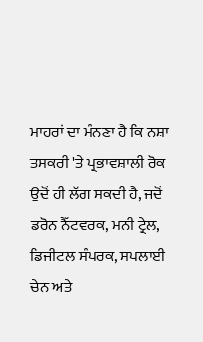ਮਾਹਰਾਂ ਦਾ ਮੰਨਣਾ ਹੈ ਕਿ ਨਸ਼ਾ ਤਸਕਰੀ 'ਤੇ ਪ੍ਰਭਾਵਸ਼ਾਲੀ ਰੋਕ ਉਦੋਂ ਹੀ ਲੱਗ ਸਕਦੀ ਹੈ, ਜਦੋਂ ਡਰੋਨ ਨੈੱਟਵਰਕ, ਮਨੀ ਟ੍ਰੇਲ, ਡਿਜੀਟਲ ਸੰਪਰਕ, ਸਪਲਾਈ ਚੇਨ ਅਤੇ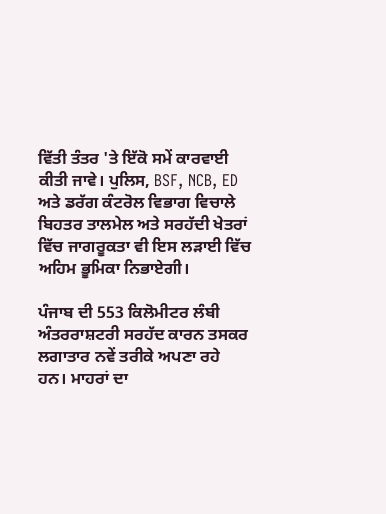ਵਿੱਤੀ ਤੰਤਰ 'ਤੇ ਇੱਕੋ ਸਮੇਂ ਕਾਰਵਾਈ ਕੀਤੀ ਜਾਵੇ। ਪੁਲਿਸ, BSF, NCB, ED ਅਤੇ ਡਰੱਗ ਕੰਟਰੋਲ ਵਿਭਾਗ ਵਿਚਾਲੇ ਬਿਹਤਰ ਤਾਲਮੇਲ ਅਤੇ ਸਰਹੱਦੀ ਖੇਤਰਾਂ ਵਿੱਚ ਜਾਗਰੂਕਤਾ ਵੀ ਇਸ ਲੜਾਈ ਵਿੱਚ ਅਹਿਮ ਭੂਮਿਕਾ ਨਿਭਾਏਗੀ।

ਪੰਜਾਬ ਦੀ 553 ਕਿਲੋਮੀਟਰ ਲੰਬੀ ਅੰਤਰਰਾਸ਼ਟਰੀ ਸਰਹੱਦ ਕਾਰਨ ਤਸਕਰ ਲਗਾਤਾਰ ਨਵੇਂ ਤਰੀਕੇ ਅਪਣਾ ਰਹੇ ਹਨ। ਮਾਹਰਾਂ ਦਾ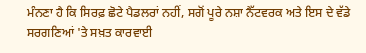ਮੰਨਣਾ ਹੈ ਕਿ ਸਿਰਫ਼ ਛੋਟੇ ਪੈਡਲਰਾਂ ਨਹੀਂ, ਸਗੋਂ ਪੂਰੇ ਨਸ਼ਾ ਨੈੱਟਵਰਕ ਅਤੇ ਇਸ ਦੇ ਵੱਡੇ ਸਰਗਣਿਆਂ 'ਤੇ ਸਖ਼ਤ ਕਾਰਵਾਈ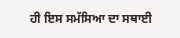ਹੀ ਇਸ ਸਮੱਸਿਆ ਦਾ ਸਥਾਈ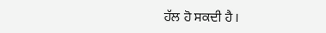ਹੱਲ ਹੋ ਸਕਦੀ ਹੈ।